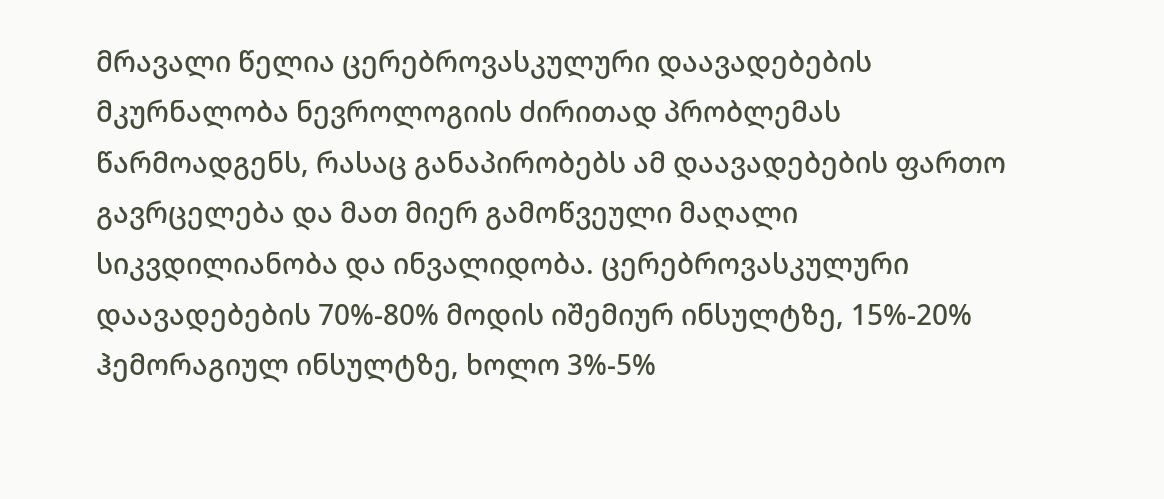მრავალი წელია ცერებროვასკულური დაავადებების მკურნალობა ნევროლოგიის ძირითად პრობლემას წარმოადგენს, რასაც განაპირობებს ამ დაავადებების ფართო გავრცელება და მათ მიერ გამოწვეული მაღალი სიკვდილიანობა და ინვალიდობა. ცერებროვასკულური დაავადებების 70%-80% მოდის იშემიურ ინსულტზე, 15%-20% ჰემორაგიულ ინსულტზე, ხოლო 3%-5%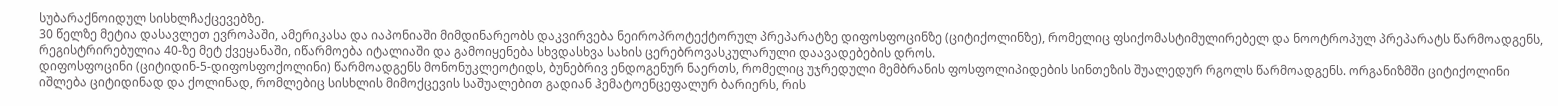სუბარაქნოიდულ სისხლჩაქცევებზე.
30 წელზე მეტია დასავლეთ ევროპაში, ამერიკასა და იაპონიაში მიმდინარეობს დაკვირვება ნეიროპროტექტორულ პრეპარატზე დიფოსფოცინზე (ციტიქოლინზე), რომელიც ფსიქომასტიმულირებელ და ნოოტროპულ პრეპარატს წარმოადგენს, რეგისტრირებულია 40-ზე მეტ ქვეყანაში, იწარმოება იტალიაში და გამოიყენება სხვდასხვა სახის ცერებროვასკულარული დაავადებების დროს.
დიფოსფოცინი (ციტიდინ-5-დიფოსფოქოლინი) წარმოადგენს მონონუკლეოტიდს, ბუნებრივ ენდოგენურ ნაერთს, რომელიც უჯრედული მემბრანის ფოსფოლიპიდების სინთეზის შუალედურ რგოლს წარმოადგენს. ორგანიზმში ციტიქოლინი იშლება ციტიდინად და ქოლინად, რომლებიც სისხლის მიმოქცევის საშუალებით გადიან ჰემატოენცეფალურ ბარიერს, რის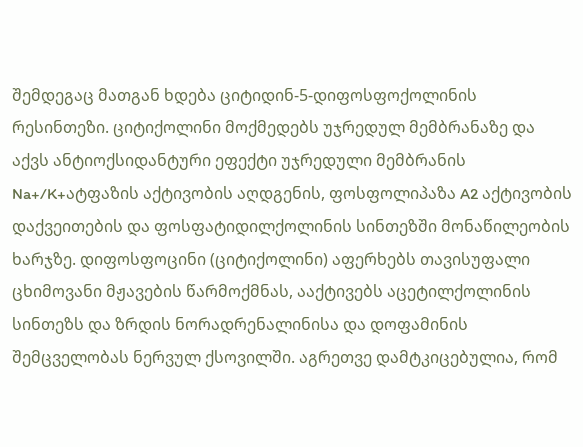შემდეგაც მათგან ხდება ციტიდინ-5-დიფოსფოქოლინის რესინთეზი. ციტიქოლინი მოქმედებს უჯრედულ მემბრანაზე და აქვს ანტიოქსიდანტური ეფექტი უჯრედული მემბრანის Na+/K+ატფაზის აქტივობის აღდგენის, ფოსფოლიპაზა A2 აქტივობის დაქვეითების და ფოსფატიდილქოლინის სინთეზში მონაწილეობის ხარჯზე. დიფოსფოცინი (ციტიქოლინი) აფერხებს თავისუფალი ცხიმოვანი მჟავების წარმოქმნას, ააქტივებს აცეტილქოლინის სინთეზს და ზრდის ნორადრენალინისა და დოფამინის შემცველობას ნერვულ ქსოვილში. აგრეთვე დამტკიცებულია, რომ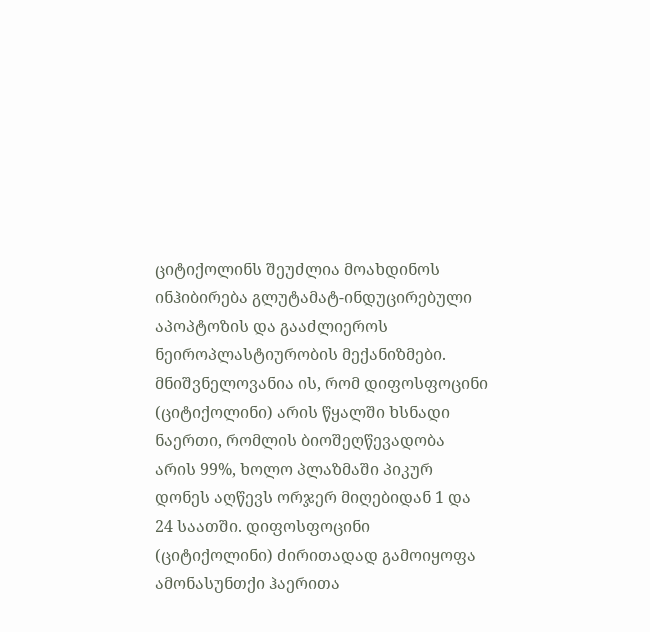ციტიქოლინს შეუძლია მოახდინოს ინჰიბირება გლუტამატ-ინდუცირებული აპოპტოზის და გააძლიეროს ნეიროპლასტიურობის მექანიზმები. მნიშვნელოვანია ის, რომ დიფოსფოცინი (ციტიქოლინი) არის წყალში ხსნადი ნაერთი, რომლის ბიოშეღწევადობა არის 99%, ხოლო პლაზმაში პიკურ დონეს აღწევს ორჯერ მიღებიდან 1 და 24 საათში. დიფოსფოცინი (ციტიქოლინი) ძირითადად გამოიყოფა ამონასუნთქი ჰაერითა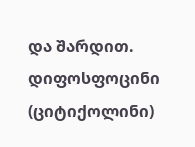და შარდით.
დიფოსფოცინი (ციტიქოლინი)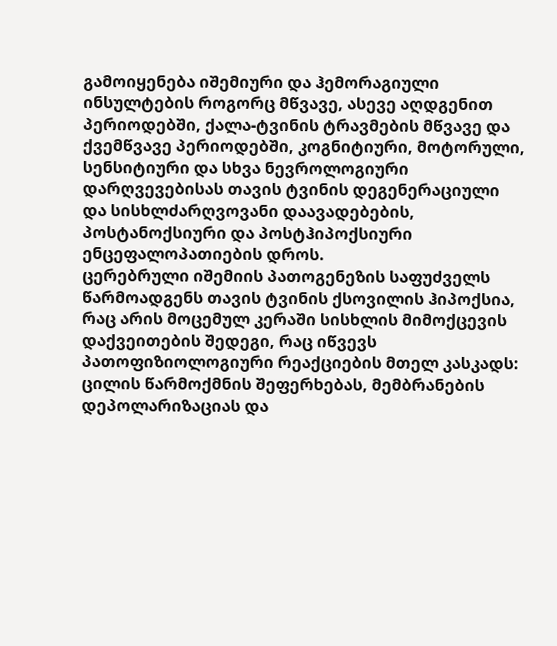გამოიყენება იშემიური და ჰემორაგიული ინსულტების როგორც მწვავე, ასევე აღდგენით პერიოდებში, ქალა-ტვინის ტრავმების მწვავე და ქვემწვავე პერიოდებში, კოგნიტიური, მოტორული, სენსიტიური და სხვა ნევროლოგიური დარღვევებისას თავის ტვინის დეგენერაციული და სისხლძარღვოვანი დაავადებების, პოსტანოქსიური და პოსტჰიპოქსიური ენცეფალოპათიების დროს.
ცერებრული იშემიის პათოგენეზის საფუძველს წარმოადგენს თავის ტვინის ქსოვილის ჰიპოქსია, რაც არის მოცემულ კერაში სისხლის მიმოქცევის დაქვეითების შედეგი, რაც იწვევს პათოფიზიოლოგიური რეაქციების მთელ კასკადს: ცილის წარმოქმნის შეფერხებას, მემბრანების დეპოლარიზაციას და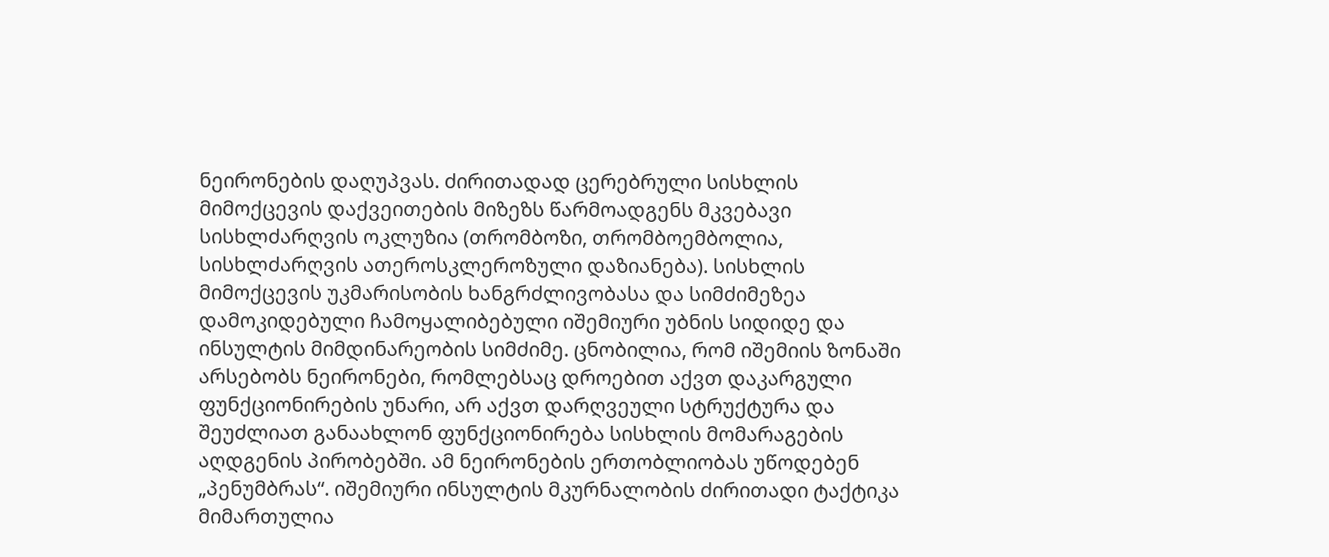ნეირონების დაღუპვას. ძირითადად ცერებრული სისხლის მიმოქცევის დაქვეითების მიზეზს წარმოადგენს მკვებავი სისხლძარღვის ოკლუზია (თრომბოზი, თრომბოემბოლია, სისხლძარღვის ათეროსკლეროზული დაზიანება). სისხლის მიმოქცევის უკმარისობის ხანგრძლივობასა და სიმძიმეზეა დამოკიდებული ჩამოყალიბებული იშემიური უბნის სიდიდე და ინსულტის მიმდინარეობის სიმძიმე. ცნობილია, რომ იშემიის ზონაში არსებობს ნეირონები, რომლებსაც დროებით აქვთ დაკარგული ფუნქციონირების უნარი, არ აქვთ დარღვეული სტრუქტურა და შეუძლიათ განაახლონ ფუნქციონირება სისხლის მომარაგების აღდგენის პირობებში. ამ ნეირონების ერთობლიობას უწოდებენ „პენუმბრას“. იშემიური ინსულტის მკურნალობის ძირითადი ტაქტიკა მიმართულია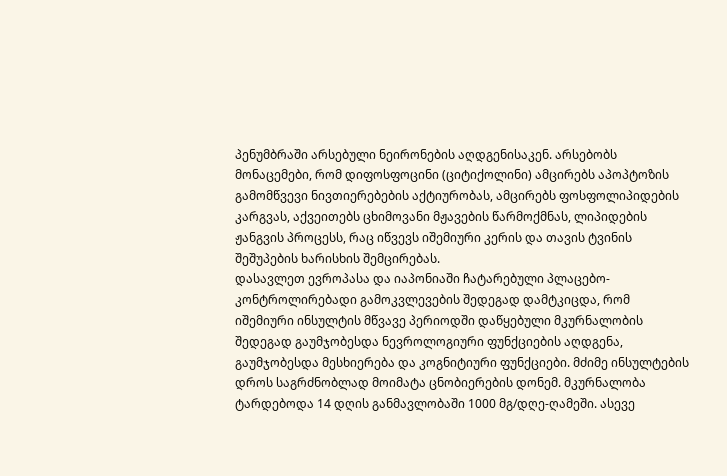პენუმბრაში არსებული ნეირონების აღდგენისაკენ. არსებობს მონაცემები, რომ დიფოსფოცინი (ციტიქოლინი) ამცირებს აპოპტოზის გამომწვევი ნივთიერებების აქტიურობას, ამცირებს ფოსფოლიპიდების კარგვას, აქვეითებს ცხიმოვანი მჟავების წარმოქმნას, ლიპიდების ჟანგვის პროცესს, რაც იწვევს იშემიური კერის და თავის ტვინის შეშუპების ხარისხის შემცირებას.
დასავლეთ ევროპასა და იაპონიაში ჩატარებული პლაცებო-კონტროლირებადი გამოკვლევების შედეგად დამტკიცდა, რომ იშემიური ინსულტის მწვავე პერიოდში დაწყებული მკურნალობის შედეგად გაუმჯობესდა ნევროლოგიური ფუნქციების აღდგენა, გაუმჯობესდა მესხიერება და კოგნიტიური ფუნქციები. მძიმე ინსულტების დროს საგრძნობლად მოიმატა ცნობიერების დონემ. მკურნალობა ტარდებოდა 14 დღის განმავლობაში 1000 მგ/დღე-ღამეში. ასევე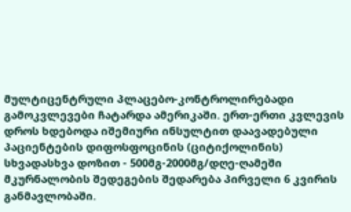მულტიცენტრული პლაცებო-კონტროლირებადი გამოკვლევები ჩატარდა ამერიკაში. ერთ-ერთი კვლევის დროს ხდებოდა იშემიური ინსულტით დაავადებული პაციენტების დიფოსფოცინის (ციტიქოლინის) სხვადასხვა დოზით - 500მგ-2000მგ/დღე-ღამეში მკურნალობის შედეგების შედარება პირველი 6 კვირის განმავლობაში.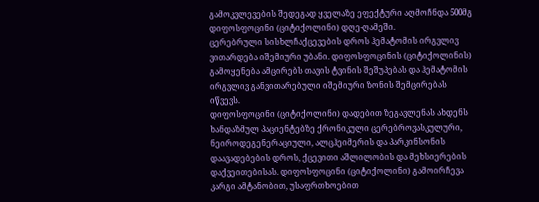გამოკვლევების შედეგად ყველაზე ეფექტური აღმოჩნდა 500მგ დიფოსფოცინი (ციტიქოლინი) დღე-ღამეში.
ცერებრული სისხლჩაქცევების დროს ჰემატომის ირგვლივ ვითარდება იშემიური უბანი. დიფოსფოცინის (ციტიქოლინის) გამოყენება ამცირებს თავის ტვინის შეშუპებას და ჰემატომის ირგვლივ განვითარებული იშემიური ზონის შემცირებას იწვევს.
დიფოსფოცინი (ციტიქოლინი) დადებით ზეგავლენას ახდენს ხანდაზმულ პაციენტებზე ქრონიკული ცერებროვასკულური, ნეიროდეგენერაციული, ალცჰეიმერის და პარკინსონის დაავადებების დროს, ქცევითი აშლილობის და მეხსიერების დაქვეითებისას. დიფოსფოცინი (ციტიქოლინი) გამოირჩევა კარგი ამტანობით, უსაფრთხოებით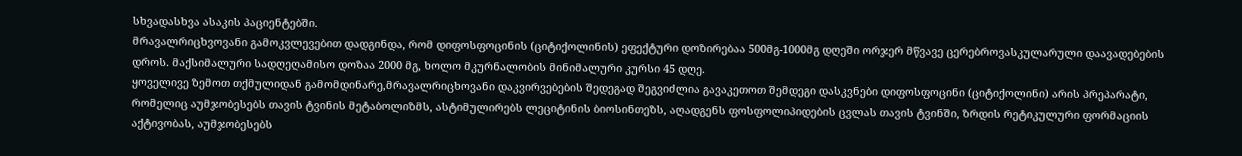სხვადასხვა ასაკის პაციენტებში.
მრავალრიცხვოვანი გამოკვლევებით დადგინდა, რომ დიფოსფოცინის (ციტიქოლინის) ეფექტური დოზირებაა 500მგ-1000მგ დღეში ორჯერ მწვავე ცერებროვასკულარული დაავადებების დროს. მაქსიმალური სადღეღამისო დოზაა 2000 მგ, ხოლო მკურნალობის მინიმალური კურსი 45 დღე.
ყოველივე ზემოთ თქმულიდან გამომდინარე,მრავალრიცხოვანი დაკვირვებების შედეგად შეგვიძლია გავაკეთოთ შემდეგი დასკვნები დიფოსფოცინი (ციტიქოლინი) არის პრეპარატი, რომელიც აუმჯობესებს თავის ტვინის მეტაბოლიზმს, ასტიმულირებს ლეციტინის ბიოსინთეზს, აღადგენს ფოსფოლიპიდების ცვლას თავის ტვინში, ზრდის რეტიკულური ფორმაციის აქტივობას, აუმჯობესებს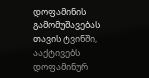დოფამინის გამომუშავებას თავის ტვინში, ააქტივებს დოფამინურ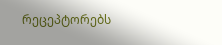რეცეპტორებს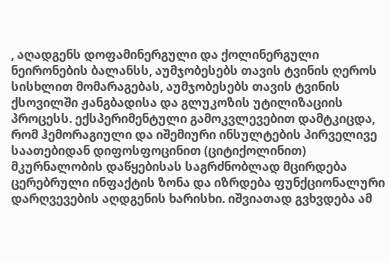, აღადგენს დოფამინერგული და ქოლინერგული ნეირონების ბალანსს, აუმჯობესებს თავის ტვინის ღეროს სისხლით მომარაგებას, აუმჯობესებს თავის ტვინის ქსოვილში ჟანგბადისა და გლუკოზის უტილიზაციის პროცესს. ექსპერიმენტული გამოკვლევებით დამტკიცდა, რომ ჰემორაგიული და იშემიური ინსულტების პირველივე საათებიდან დიფოსფოცინით (ციტიქოლინით) მკურნალობის დაწყებისას საგრძნობლად მცირდება ცერებრული ინფაქტის ზონა და იზრდება ფუნქციონალური დარღვევების აღდგენის ხარისხი. იშვიათად გვხვდება ამ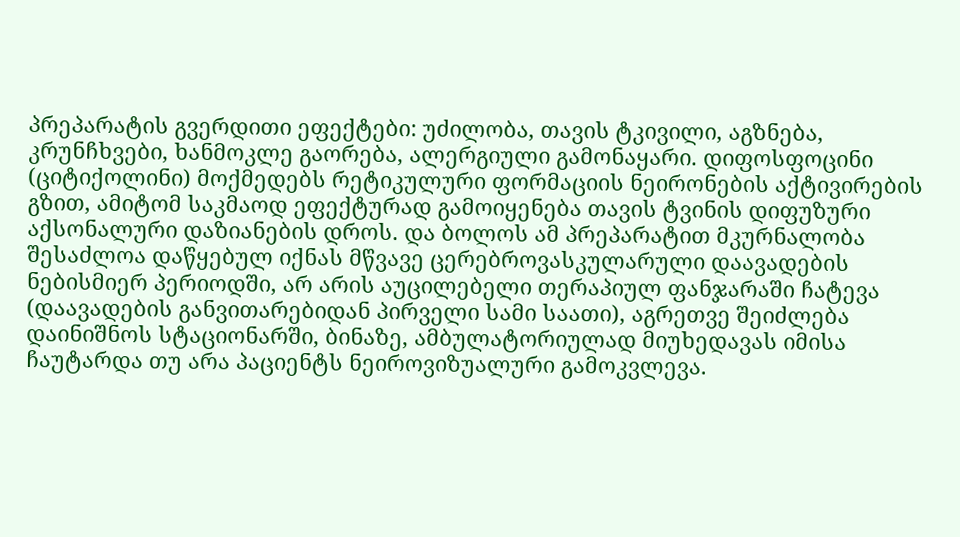პრეპარატის გვერდითი ეფექტები: უძილობა, თავის ტკივილი, აგზნება, კრუნჩხვები, ხანმოკლე გაორება, ალერგიული გამონაყარი. დიფოსფოცინი (ციტიქოლინი) მოქმედებს რეტიკულური ფორმაციის ნეირონების აქტივირების გზით, ამიტომ საკმაოდ ეფექტურად გამოიყენება თავის ტვინის დიფუზური აქსონალური დაზიანების დროს. და ბოლოს ამ პრეპარატით მკურნალობა შესაძლოა დაწყებულ იქნას მწვავე ცერებროვასკულარული დაავადების ნებისმიერ პერიოდში, არ არის აუცილებელი თერაპიულ ფანჯარაში ჩატევა (დაავადების განვითარებიდან პირველი სამი საათი), აგრეთვე შეიძლება დაინიშნოს სტაციონარში, ბინაზე, ამბულატორიულად მიუხედავას იმისა ჩაუტარდა თუ არა პაციენტს ნეიროვიზუალური გამოკვლევა.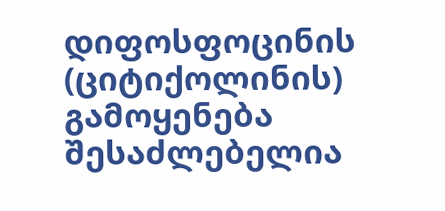დიფოსფოცინის (ციტიქოლინის) გამოყენება შესაძლებელია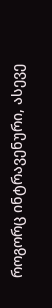როგორც ინტრავენური, ასევე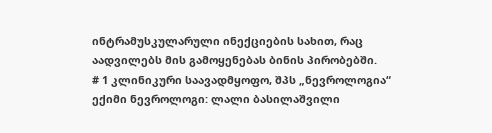ინტრამუსკულარული ინექციების სახით, რაც აადვილებს მის გამოყენებას ბინის პირობებში.
# 1 კლინიკური საავადმყოფო, შპს „ნევროლოგია“ ექიმი ნევროლოგი: ლალი ბასილაშვილი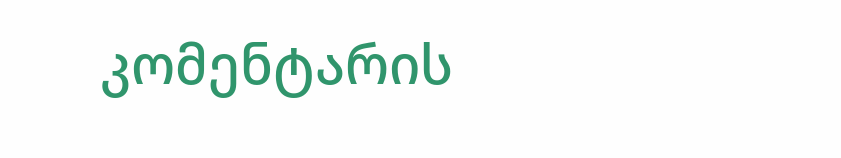კომენტარის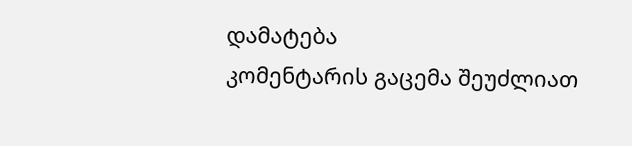დამატება
კომენტარის გაცემა შეუძლიათ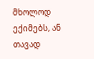მხოლოდ ექიმებს, ან თავად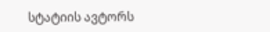სტატიის ავტორს